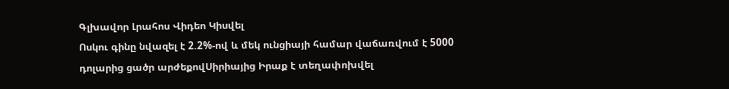Գլխավոր Լրահոս Վիդեո Կիսվել
Ոսկու գինը նվազել է 2.2%-ով և մեկ ունցիայի համար վաճառվում է 5000 դոլարից ցածր արժեքովՍիրիայից Իրաք է տեղափոխվել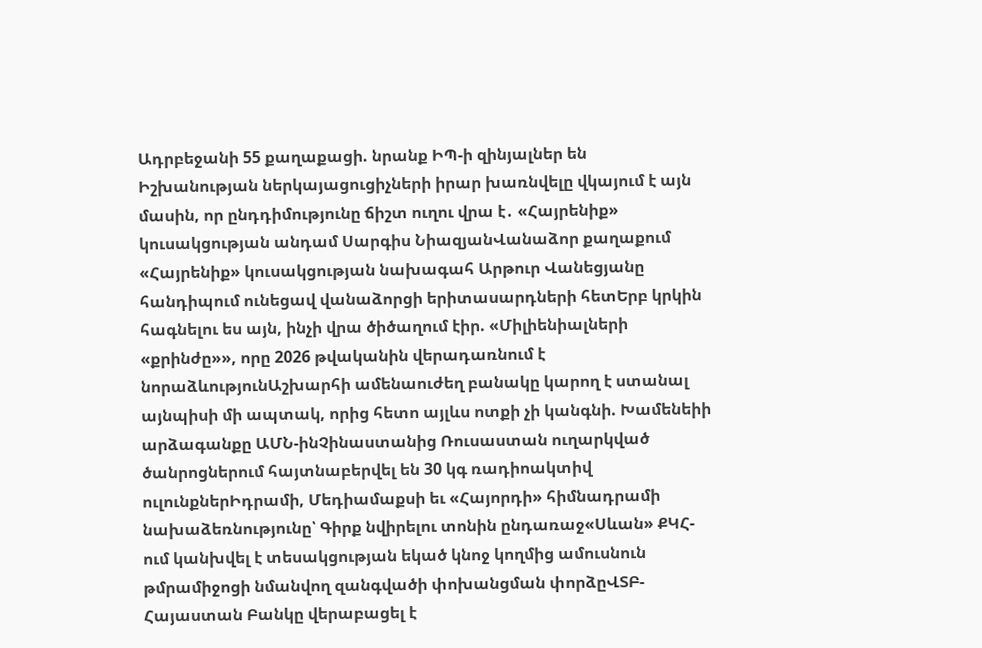Ադրբեջանի 55 քաղաքացի. նրանք ԻՊ-ի զինյալներ են Իշխանության ներկայացուցիչների իրար խառնվելը վկայում է այն մասին, որ ընդդիմությունը ճիշտ ուղու վրա է․ «Հայրենիք» կուսակցության անդամ Սարգիս ՆիազյանՎանաձոր քաղաքում «Հայրենիք» կուսակցության նախագահ Արթուր Վանեցյանը հանդիպում ունեցավ վանաձորցի երիտասարդների հետԵրբ կրկին հագնելու ես այն, ինչի վրա ծիծաղում էիր. «Միլիենիալների «քրինժը»», որը 2026 թվականին վերադառնում է նորաձևությունԱշխարհի ամենաուժեղ բանակը կարող է ստանալ այնպիսի մի ապտակ, որից հետո այլևս ոտքի չի կանգնի. Խամենեիի արձագանքը ԱՄՆ-ինՉինաստանից Ռուսաստան ուղարկված ծանրոցներում հայտնաբերվել են 30 կգ ռադիոակտիվ ուլունքներԻդրամի, Մեդիամաքսի եւ «Հայորդի» հիմնադրամի նախաձեռնությունը՝ Գիրք նվիրելու տոնին ընդառաջ«Սևան» ՔԿՀ-ում կանխվել է տեսակցության եկած կնոջ կողմից ամուսնուն թմրամիջոցի նմանվող զանգվածի փոխանցման փորձըՎՏԲ-Հայաստան Բանկը վերաբացել է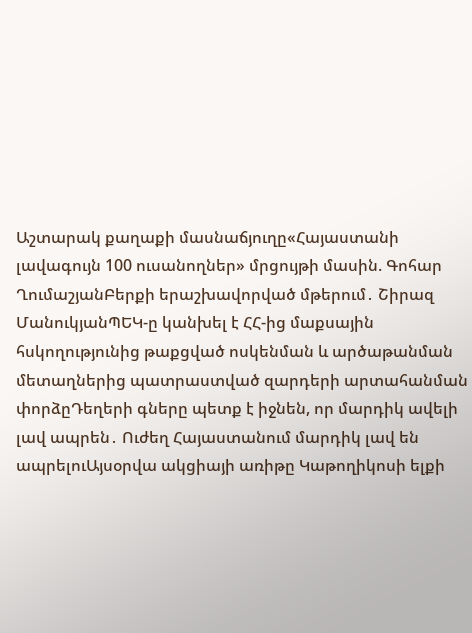Աշտարակ քաղաքի մասնաճյուղը«Հայաստանի լավագույն 100 ուսանողներ» մրցույթի մասին. Գոհար ՂումաշյանԲերքի երաշխավորված մթերում․ Շիրազ ՄանուկյանՊԵԿ-ը կանխել է ՀՀ-ից մաքսային հսկողությունից թաքցված ոսկենման և արծաթանման մետաղներից պատրաստված զարդերի արտահանման փորձըԴեղերի գները պետք է իջնեն, որ մարդիկ ավելի լավ ապրեն․ Ուժեղ Հայաստանում մարդիկ լավ են ապրելուԱյսօրվա ակցիայի առիթը Կաթողիկոսի ելքի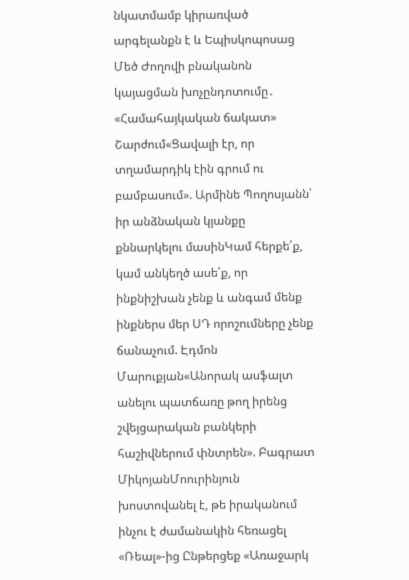նկատմամբ կիրառված արգելանքն է և Եպիսկոպոսաց Մեծ Ժողովի բնականոն կայացման խոչընդոտումը․ «Համահայկական ճակատ» Շարժում«Ցավալի էր, որ տղամարդիկ էին գրում ու բամբասում». Արմինե Պողոսյանն՝ իր անձնական կյանքը քննարկելու մասինԿամ հերքե՛ք, կամ անկեղծ ասե՛ք, որ ինքնիշխան չենք և անգամ մենք ինքներս մեր ՍԴ որոշումները չենք ճանաչում. Էդմոն Մարուքյան«Անորակ ասֆալտ անելու պատճառը թող իրենց շվեյցարական բանկերի հաշիվներում փնտրեն». Բագրատ ՄիկոյանՄոուրինյուն խոստովանել է, թե իրականում ինչու է ժամանակին հեռացել «Ռեալ»-ից Ընթերցեք «Առաջարկ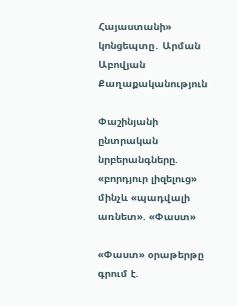Հայաստանի» կոնցեպտը․ Արման Աբովյան
Քաղաքականություն

Փաշինյանի ընտրական նրբերանգները. «բորդյուր լիզելուց» մինչև «պադվալի առնետ». «Փաստ»

«Փաստ» օրաթերթը գրում է.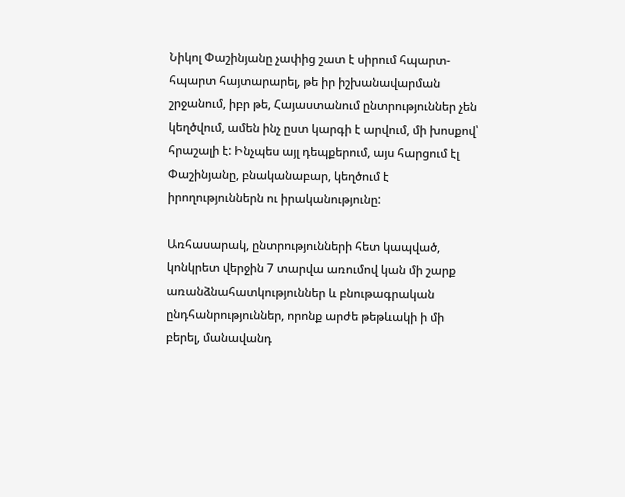Նիկոլ Փաշինյանը չափից շատ է սիրում հպարտ-հպարտ հայտարարել, թե իր իշխանավարման շրջանում, իբր թե, Հայաստանում ընտրություններ չեն կեղծվում, ամեն ինչ ըստ կարգի է արվում, մի խոսքով՝ հրաշալի է: Ինչպես այլ դեպքերում, այս հարցում էլ Փաշինյանը, բնականաբար, կեղծում է իրողություններն ու իրականությունը:

Առհասարակ, ընտրությունների հետ կապված, կոնկրետ վերջին 7 տարվա առումով կան մի շարք առանձնահատկություններ և բնութագրական ընդհանրություններ, որոնք արժե թեթևակի ի մի բերել, մանավանդ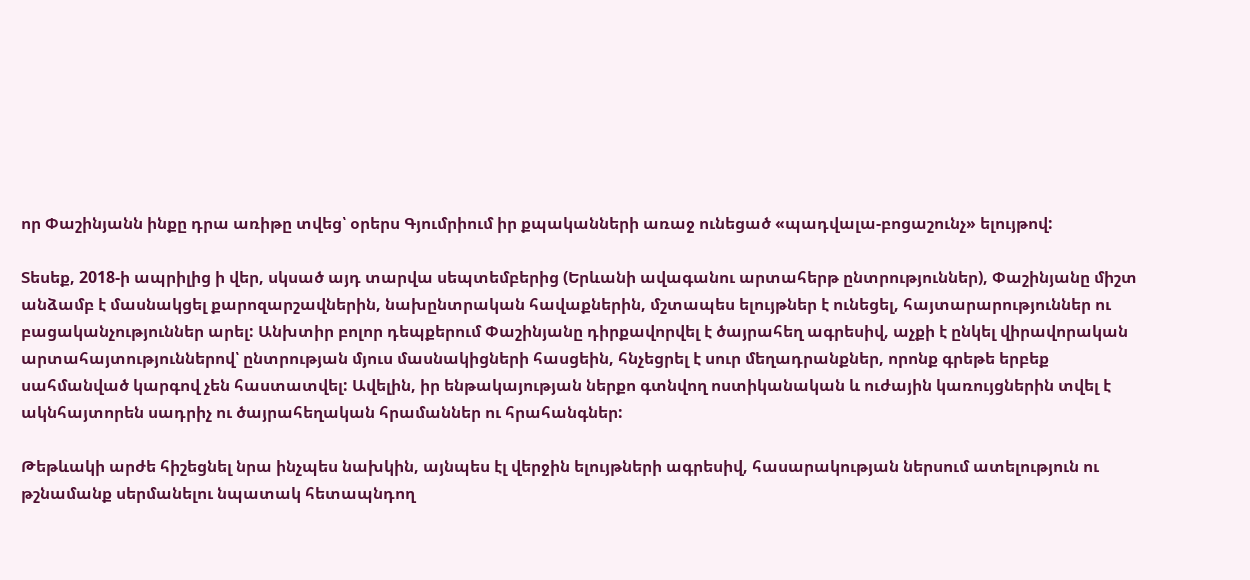որ Փաշինյանն ինքը դրա առիթը տվեց՝ օրերս Գյումրիում իր քպականների առաջ ունեցած «պադվալա-բոցաշունչ» ելույթով:

Տեսեք, 2018-ի ապրիլից ի վեր, սկսած այդ տարվա սեպտեմբերից (Երևանի ավագանու արտահերթ ընտրություններ), Փաշինյանը միշտ անձամբ է մասնակցել քարոզարշավներին, նախընտրական հավաքներին, մշտապես ելույթներ է ունեցել, հայտարարություններ ու բացականչություններ արել: Անխտիր բոլոր դեպքերում Փաշինյանը դիրքավորվել է ծայրահեղ ագրեսիվ, աչքի է ընկել վիրավորական արտահայտություններով՝ ընտրության մյուս մասնակիցների հասցեին, հնչեցրել է սուր մեղադրանքներ, որոնք գրեթե երբեք սահմանված կարգով չեն հաստատվել: Ավելին, իր ենթակայության ներքո գտնվող ոստիկանական և ուժային կառույցներին տվել է ակնհայտորեն սադրիչ ու ծայրահեղական հրամաններ ու հրահանգներ:

Թեթևակի արժե հիշեցնել նրա ինչպես նախկին, այնպես էլ վերջին ելույթների ագրեսիվ, հասարակության ներսում ատելություն ու թշնամանք սերմանելու նպատակ հետապնդող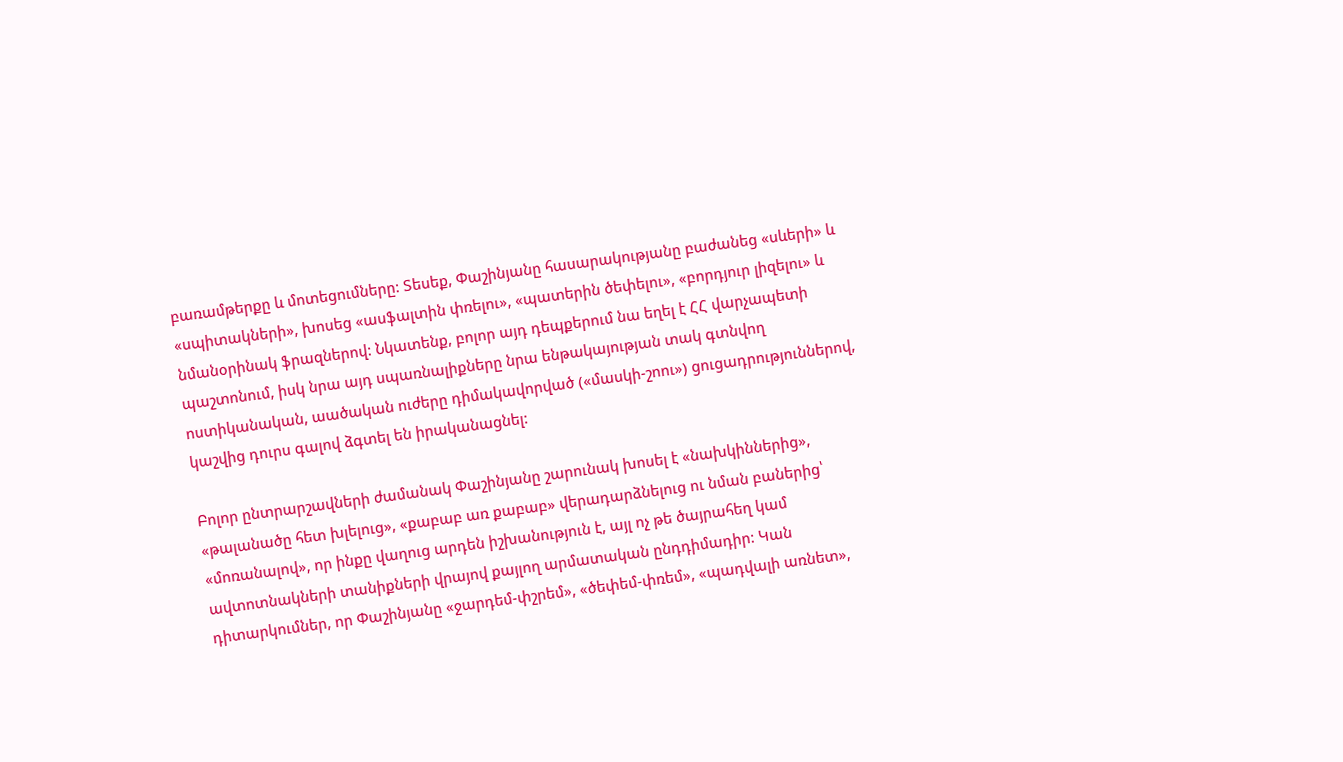բառամթերքը և մոտեցումները: Տեսեք, Փաշինյանը հասարակությանը բաժանեց «սևերի» և «սպիտակների», խոսեց «ասֆալտին փռելու», «պատերին ծեփելու», «բորդյուր լիզելու» և նմանօրինակ ֆրազներով: Նկատենք, բոլոր այդ դեպքերում նա եղել է ՀՀ վարչապետի պաշտոնում, իսկ նրա այդ սպառնալիքները նրա ենթակայության տակ գտնվող ոստիկանական, աածական ուժերը դիմակավորված («մասկի-շոու») ցուցադրություններով, կաշվից դուրս գալով ձգտել են իրականացնել:

Բոլոր ընտրարշավների ժամանակ Փաշինյանը շարունակ խոսել է «նախկիններից», «թալանածը հետ խլելուց», «քաբաբ առ քաբաբ» վերադարձնելուց ու նման բաներից՝ «մոռանալով», որ ինքը վաղուց արդեն իշխանություն է, այլ ոչ թե ծայրահեղ կամ ավտոտնակների տանիքների վրայով քայլող արմատական ընդդիմադիր: Կան դիտարկումներ, որ Փաշինյանը «ջարդեմ-փշրեմ», «ծեփեմ-փռեմ», «պադվալի առնետ»,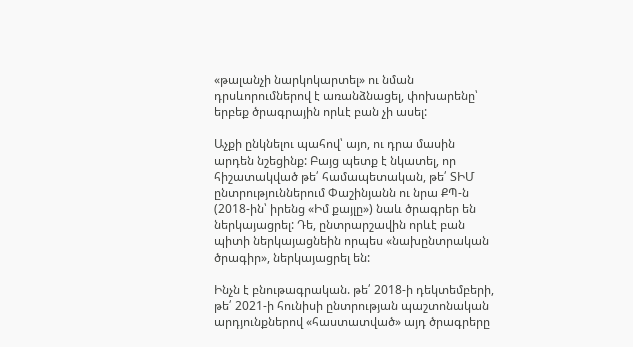«թալանչի նարկոկարտել» ու նման դրսևորումներով է առանձնացել, փոխարենը՝ երբեք ծրագրային որևէ բան չի ասել:

Աչքի ընկնելու պահով՝ այո, ու դրա մասին արդեն նշեցինք: Բայց պետք է նկատել, որ հիշատակված թե՛ համապետական, թե՛ ՏԻՄ ընտրություններում Փաշինյանն ու նրա ՔՊ-ն (2018-ին՝ իրենց «Իմ քայլը») նաև ծրագրեր են ներկայացրել: Դե, ընտրարշավին որևէ բան պիտի ներկայացնեին որպես «նախընտրական ծրագիր», ներկայացրել են:

Ինչն է բնութագրական. թե՛ 2018-ի դեկտեմբերի, թե՛ 2021-ի հունիսի ընտրության պաշտոնական արդյունքներով «հաստատված» այդ ծրագրերը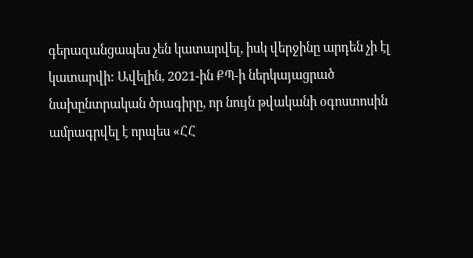գերազանցապես չեն կատարվել, իսկ վերջինը արդեն չի էլ կատարվի: Ավելին, 2021-ին ՔՊ-ի ներկայացրած նախընտրական ծրագիրը, որ նույն թվականի օգոստոսին ամրագրվել է որպես «ՀՀ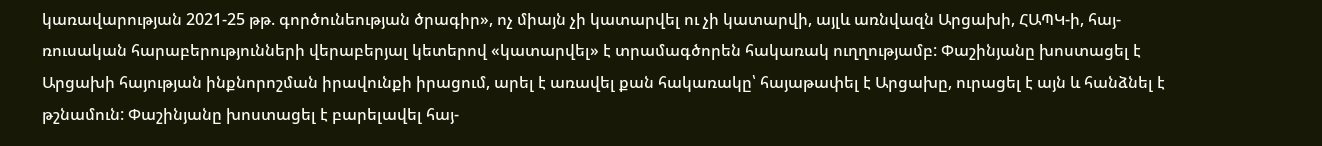կառավարության 2021-25 թթ. գործունեության ծրագիր», ոչ միայն չի կատարվել ու չի կատարվի, այլև առնվազն Արցախի, ՀԱՊԿ-ի, հայ-ռուսական հարաբերությունների վերաբերյալ կետերով «կատարվել» է տրամագծորեն հակառակ ուղղությամբ: Փաշինյանը խոստացել է Արցախի հայության ինքնորոշման իրավունքի իրացում, արել է առավել քան հակառակը՝ հայաթափել է Արցախը, ուրացել է այն և հանձնել է թշնամուն: Փաշինյանը խոստացել է բարելավել հայ-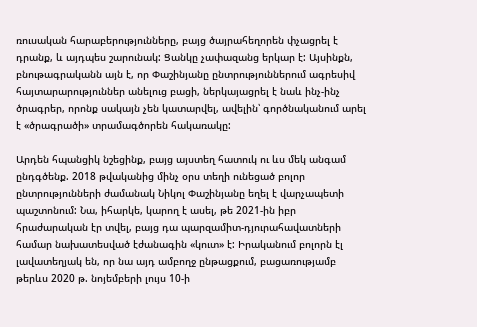ռուսական հարաբերությունները, բայց ծայրահեղորեն փչացրել է դրանք, և այդպես շարունակ: Ցանկը չափազանց երկար է: Այսինքն, բնութագրականն այն է, որ Փաշինյանը ընտրություններում ագրեսիվ հայտարարություններ անելուց բացի, ներկայացրել է նաև ինչ-ինչ ծրագրեր, որոնք սակայն չեն կատարվել, ավելին՝ գործնականում արել է «ծրագրածի» տրամագծորեն հակառակը:

Արդեն հպանցիկ նշեցինք, բայց այստեղ հատուկ ու ևս մեկ անգամ ընդգծենք. 2018 թվականից մինչ օրս տեղի ունեցած բոլոր ընտրությունների ժամանակ Նիկոլ Փաշինյանը եղել է վարչապետի պաշտոնում: Նա, իհարկե, կարող է ասել, թե 2021-ին իբր հրաժարական էր տվել, բայց դա պարզամիտ-դյուրահավատների համար նախատեսված էժանագին «կուտ» է: Իրականում բոլորն էլ լավատեղյակ են, որ նա այդ ամբողջ ընթացքում, բացառությամբ թերևս 2020 թ. նոյեմբերի լույս 10-ի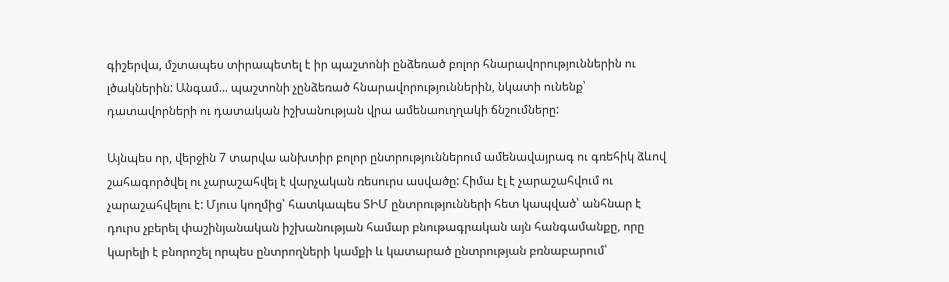գիշերվա, մշտապես տիրապետել է իր պաշտոնի ընձեռած բոլոր հնարավորություններին ու լծակներին: Անգամ... պաշտոնի չընձեռած հնարավորություններին, նկատի ունենք՝ դատավորների ու դատական իշխանության վրա ամենաուղղակի ճնշումները:

Այնպես որ, վերջին 7 տարվա անխտիր բոլոր ընտրություններում ամենավայրագ ու գռեհիկ ձևով շահագործվել ու չարաշահվել է վարչական ռեսուրս ասվածը: Հիմա էլ է չարաշահվում ու չարաշահվելու է: Մյուս կողմից՝ հատկապես ՏԻՄ ընտրությունների հետ կապված՝ անհնար է դուրս չբերել փաշինյանական իշխանության համար բնութագրական այն հանգամանքը, որը կարելի է բնորոշել որպես ընտրողների կամքի և կատարած ընտրության բռնաբարում՝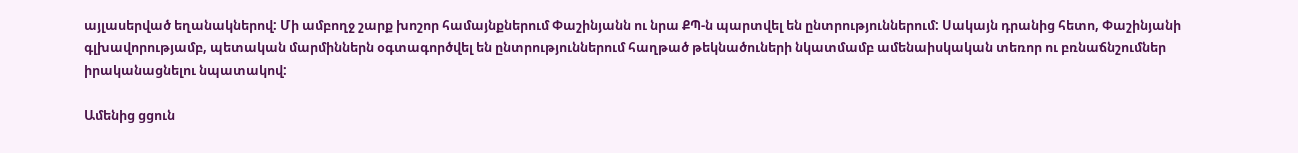այլասերված եղանակներով: Մի ամբողջ շարք խոշոր համայնքներում Փաշինյանն ու նրա ՔՊ-ն պարտվել են ընտրություններում: Սակայն դրանից հետո, Փաշինյանի գլխավորությամբ, պետական մարմիններն օգտագործվել են ընտրություններում հաղթած թեկնածուների նկատմամբ ամենաիսկական տեռոր ու բռնաճնշումներ իրականացնելու նպատակով:

Ամենից ցցուն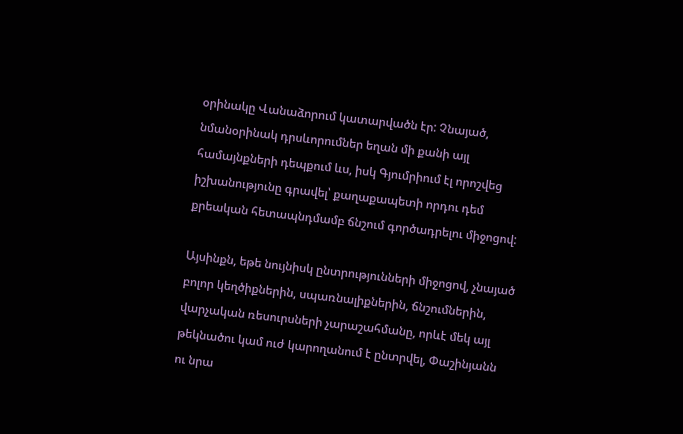օրինակը Վանաձորում կատարվածն էր: Չնայած, նմանօրինակ դրսևորումներ եղան մի քանի այլ համայնքների դեպքում ևս, իսկ Գյումրիում էլ որոշվեց իշխանությունը գրավել՝ քաղաքապետի որդու դեմ քրեական հետապնդմամբ ճնշում գործադրելու միջոցով:

Այսինքն, եթե նույնիսկ ընտրությունների միջոցով, չնայած բոլոր կեղծիքներին, սպառնալիքներին, ճնշումներին, վարչական ռեսուրսների չարաշահմանը, որևէ մեկ այլ թեկնածու կամ ուժ կարողանում է ընտրվել, Փաշինյանն ու նրա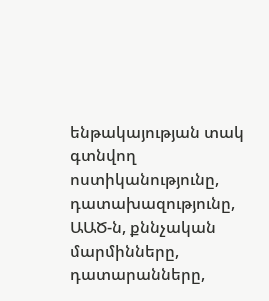ենթակայության տակ գտնվող ոստիկանությունը, դատախազությունը, ԱԱԾ-ն, քննչական մարմինները, դատարանները,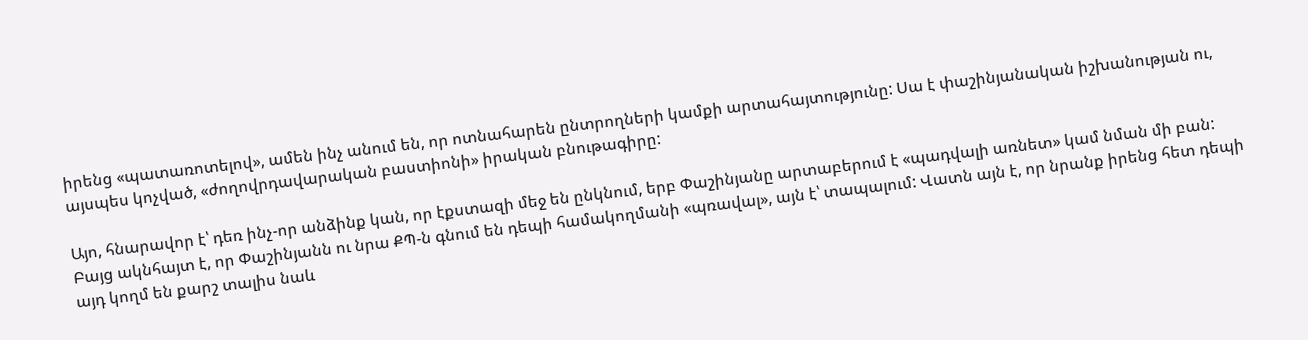իրենց «պատառոտելով», ամեն ինչ անում են, որ ոտնահարեն ընտրողների կամքի արտահայտությունը: Սա է փաշինյանական իշխանության ու, այսպես կոչված, «ժողովրդավարական բաստիոնի» իրական բնութագիրը:

Այո, հնարավոր է՝ դեռ ինչ-որ անձինք կան, որ էքստազի մեջ են ընկնում, երբ Փաշինյանը արտաբերում է «պադվալի առնետ» կամ նման մի բան: Բայց ակնհայտ է, որ Փաշինյանն ու նրա ՔՊ-ն գնում են դեպի համակողմանի «պռավալ», այն է՝ տապալում: Վատն այն է, որ նրանք իրենց հետ դեպի այդ կողմ են քարշ տալիս նաև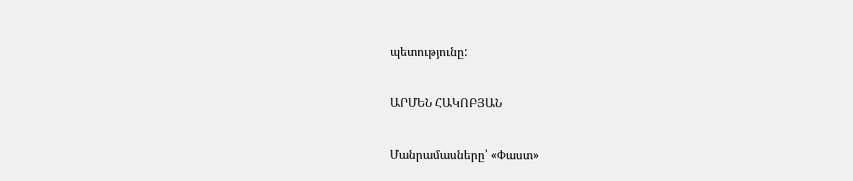պետությունը:

ԱՐՄԵՆ ՀԱԿՈԲՅԱՆ

Մանրամասները՝ «Փաստ»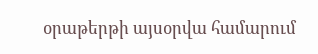օրաթերթի այսօրվա համարում